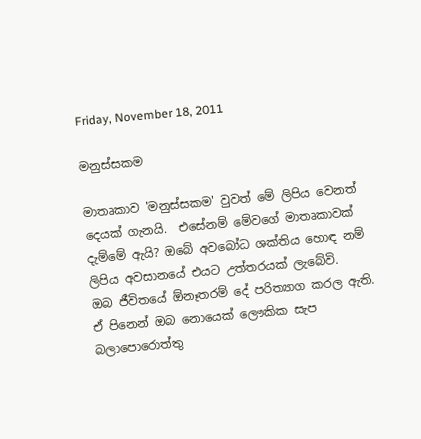Friday, November 18, 2011

මනුස්සකම

මාතෘකාව 'මනුස්සකම' වුවත් මේ ලිපිය වෙනත් දෙයක් ගැනයි.  එසේනම් මේවගේ මාතෘකාවක් දැම්මේ ඇයි? ඔබේ අවබෝධ ශක්තිය හොඳ නම් ලිපිය අවසානයේ එයට උත්තරයක් ලැබේවි.
ඔබ ජීවිතයේ ඕනෑතරම් දේ පරිත්‍යාග කරල ඇති. ඒ පිනෙන් ඔබ නොයෙක් ලෞකික සැප බලාපොරොත්තු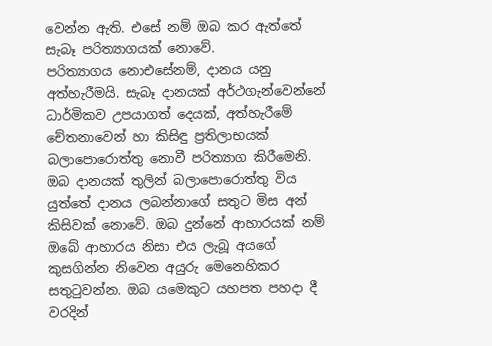වෙන්න ඇති. එසේ නම් ඔබ කර ඇත්තේ සැබෑ පරිත්‍යාගයක් නොවේ.
පරිත්‍යාගය නොඑසේනම්, දානය යනු අත්හැරීමයි. සැබෑ දානයක් අර්ථගැන්වෙන්නේ ධාර්මිකව උපයාගත් දෙයක්, අත්හැරීමේ චේතනාවෙන් හා කිසිඳු ප්‍රතිලාභයක් බලාපොරොත්තු නොවී පරිත්‍යාග කිරීමෙනි. ඔබ දානයක් තුලින් බලාපොරොත්තු විය යුත්තේ දානය ලබන්නාගේ සතුට මිස අන් කිසිවක් නොවේ. ඔබ දුන්නේ ආහාරයක් නම් ඔබේ ආහාරය නිසා එය ලැබූ අයගේ කුසගින්න නිවෙන අයුරු මෙනෙහිකර සතු‍ටුවන්න. ඔබ යමෙකුට යහපත පහදා දී වරදින්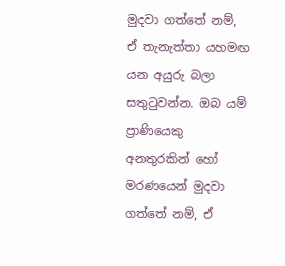මුදවා ගත්තේ නම්, ඒ තැනැත්තා යහමඟ යන අයුරු බලා සතු‍ටුවන්න. ඔබ යම් ප්‍රාණියෙකු අනතුරකින් හෝ මරණයෙන් මුදවා ගත්තේ නම්, ඒ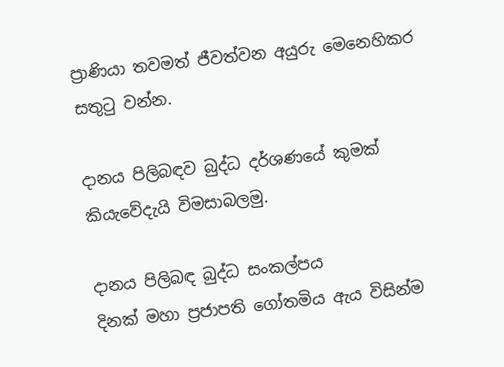ප්‍රාණියා තවමත් ජීවත්වන අයුරු මෙනෙහිකර සතු‍ටු වන්න.

දානය පිලිබඳව බුද්ධ දර්ශණයේ කුමක් කියැවේදැයි විමසාබලමු.

දානය පිලිබඳ බුද්ධ සංකල්පය
දිනක්‌ මහා ප්‍රජාපති ගෝතමිය ඇය විසින්ම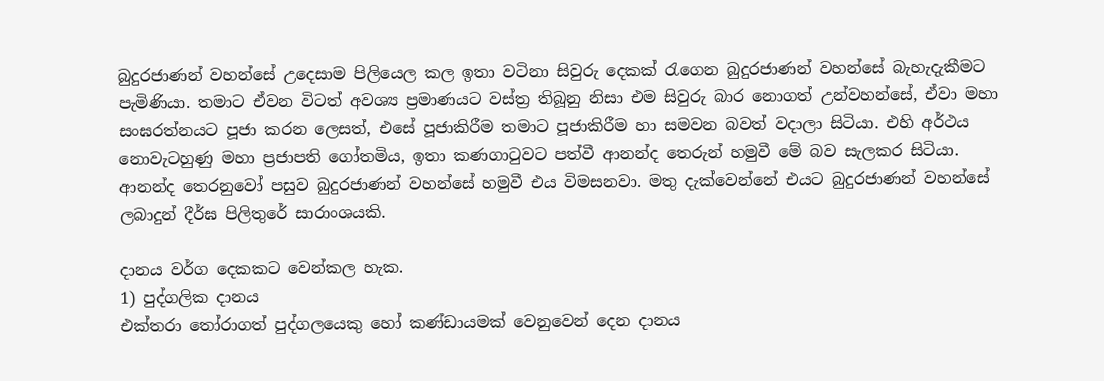බුදුරජාණන් වහන්සේ උදෙසාම පිලියෙල කල ඉතා වටිනා සිවුරු දෙකක් ‍රැගෙන බුදුරජාණන් වහන්සේ බැහැදැකීමට පැමිණියා. තමාට ඒවන විටත් අවශ්‍ය ප්‍රමාණයට වස්ත්‍ර තිබූනු නිසා එම සිවුරු බාර නොගත් උන්වහන්සේ, ඒවා මහා සංඝරත්නයට පූජා කරන ලෙසත්, එසේ පූජාකිරීම තමාට පූජාකිරීම හා සමවන බවත් වදාලා සිටියා. එහි අර්ථය නොවැටහුණු මහා ප්‍රජාපති ගෝතමිය, ඉතා කණගා‍ටුවට පත්වී ආනන්ද තෙරුන් හමුවී මේ බව සැලකර සිටියා.
ආනන්ද තෙරනුවෝ පසුව බුදුරජාණන් වහන්සේ හමුවී එය විමසනවා. මතු දැක්වෙන්නේ එයට බුදුරජාණන් වහන්සේ ලබාදුන් දීර්ඝ පිලිතුරේ සාරාංශයකි.

දානය වර්ග දෙකකට වෙන්කල හැක.
1) පුද්ගලික දානය
එක්තරා ‍තෝරාගත් පුද්ගලයෙකු හෝ කණ්ඩායමක් වෙනුවෙන් දෙන දානය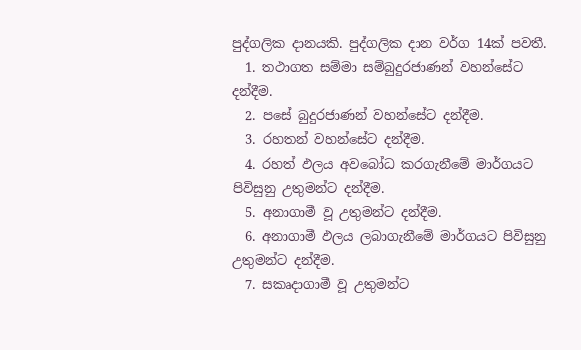පුද්ගලික දානයකි. පුද්ගලික දාන වර්ග 14ක් පවතී.
  1. තථාගත සම්මා සම්බුදුරජාණන් වහන්සේට දන්දීම.
  2. පසේ බුදුරජාණන් වහන්සේට දන්දීම.
  3. රහතන් වහන්සේට දන්දීම.
  4. රහත් ඵලය අවබෝධ කරගැනීමේ මාර්ගයට පිවිසුනු උතුමන්ට දන්දීම.
  5. අනාගාමී වූ උතුමන්ට දන්දීම.
  6. අනාගාමී ඵලය ලබාගැනීමේ මාර්ගයට පිවිසුනු උතුමන්ට දන්දීම.
  7. සකෘදාගාමී වූ උතුමන්ට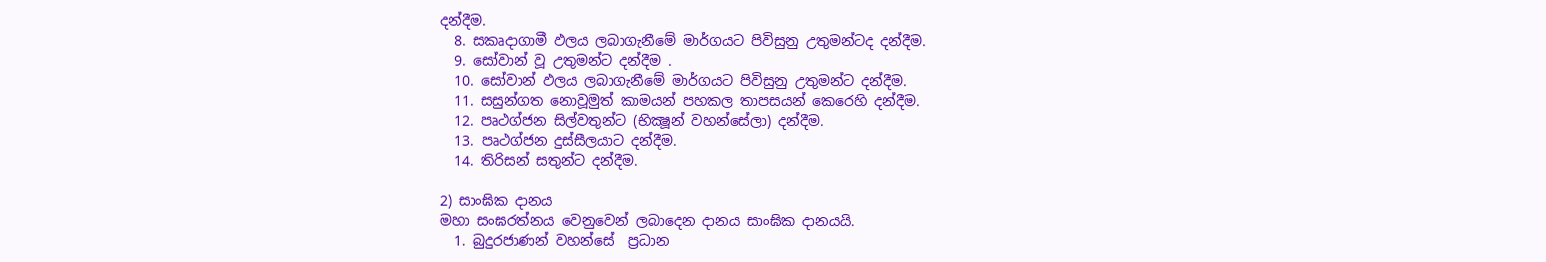දන්දීම.
  8. සකෘදාගාමී ඵලය ලබාගැනීමේ මාර්ගයට පිවිසුනු උතුමන්ටද දන්දීම.
  9. සෝවාන් වූ උතුමන්ට දන්දීම .
  10. සෝවාන් ඵලය ලබාගැනීමේ මාර්ගයට පිවිසුනු උතුමන්ට දන්දීම.
  11. සසුන්ගත නොවූමුත් කාමයන් පහකල තාපසයන් කෙරෙහි දන්දීම.
  12. පෘථග්ජන සිල්වතුන්ට (භික්‍ෂූන් වහන්සේලා) දන්දීම.
  13. පෘථග්ජන දුස්‌සීලයාට දන්දීම.
  14. තිරිසන් සතුන්ට දන්දීම.

2) සාංඝික දානය
මහා සංඝරත්නය වෙනුවෙන් ලබාදෙන දානය සාංඝික දානයයි.
  1. බුදුරජාණන් වහන්සේ  ප්‍රධාන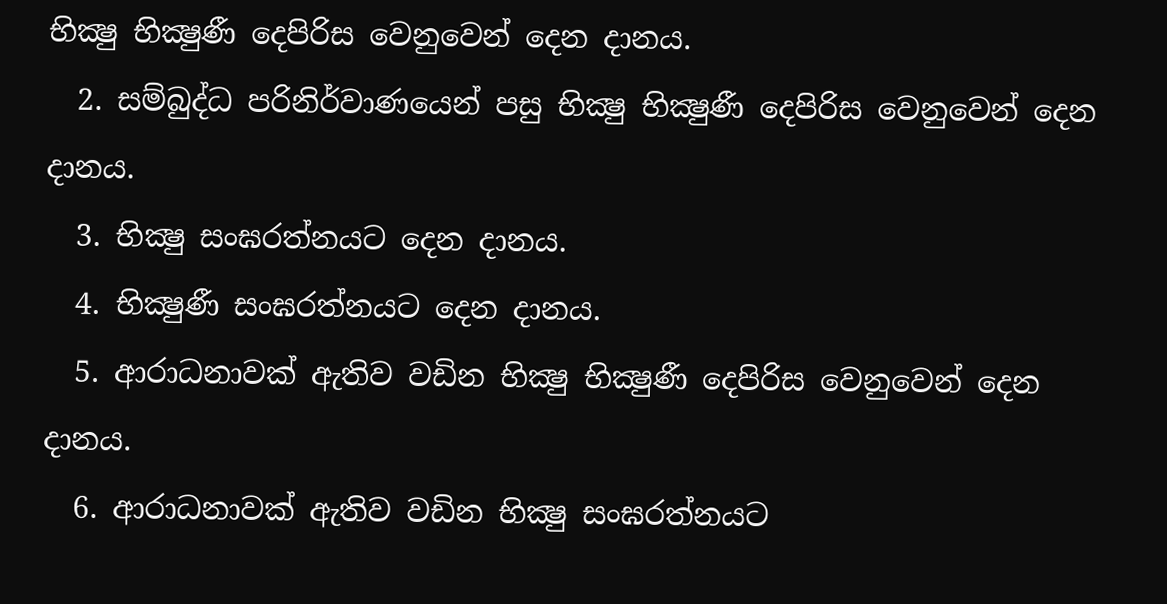භික්‍ෂු භික්‍ෂුණී දෙපිරිස වෙනුවෙන් දෙන දානය.
  2. සම්බුද්ධ පරිනිර්වාණයෙන් පසු භික්‍ෂු භික්‍ෂුණී දෙපිරිස වෙනුවෙන් දෙන දානය.
  3. භික්‍ෂු සංඝරත්නයට දෙන දානය.
  4. භික්‍ෂුණී සංඝරත්නයට දෙන දානය.
  5. ආරාධනාවක්‌ ඇතිව වඩින‌ භික්‍ෂු භික්‍ෂුණී දෙපිරිස වෙනුවෙන් දෙන දානය.
  6. ආරාධනාවක්‌ ඇතිව වඩින භික්‍ෂු සංඝරත්නයට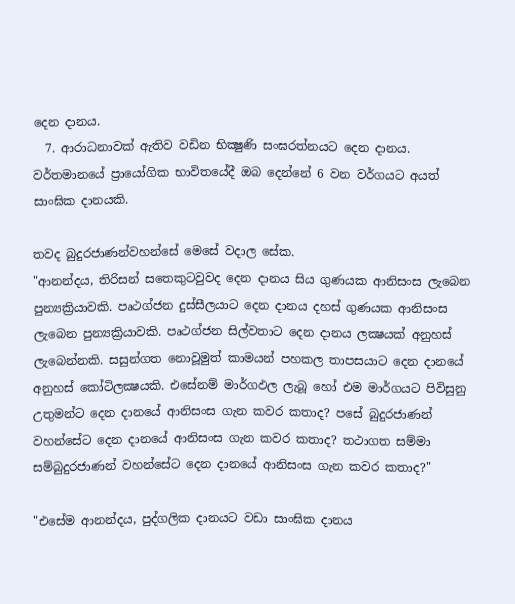දෙන දානය.
  7. ආරාධනාවක්‌ ඇතිව වඩින භික්‍ෂුණි සංඝරත්නයට දෙන දානය.
වර්තමානයේ ප්‍රායෝගික භාවිතයේදී ඔබ දෙන්නේ 6 වන වර්ගයට අයත් සාංඝික දානයකි.

තවද බුදුරජාණන්වහන්සේ මෙසේ වදාල සේක.
"ආනන්දය, තිරිසන් සතෙකුටවුවද දෙන දානය සිය ගුණයක ආනිසංස ලැබෙන පුන්‍යක්‍රියාවකි. පෘථග්ජන දුස්‌සීලයාට දෙන දානය දහස් ගුණයක ආනිසංස ලැබෙන පුන්‍යක්‍රියාවකි. පෘථග්ජන සිල්වතාට දෙන දානය ලක්‍ෂයක් අනුහස් ලැබෙන්නකි. සසුන්ගත නොවූමුත් කාමයන් පහකල තාපසයාට දෙන දානයේ අනුහස් කෝටිලක්‍ෂයකි. එසේනම් මාර්ගඵල ලැබූ හෝ එම මාර්ගයට පිවිසුනු උතුමන්ට දෙන දානයේ ආනිසංස ගැන කවර කතාද? පසේ බුදුරජාණන් වහන්සේට දෙන දානයේ ආනිසංස ගැන කවර කතාද? තථාගත සම්මා සම්බුදුරජාණන් වහන්සේට දෙන දානයේ ආනිසංස ගැන කවර කතාද?"

"එසේම ආනන්දය, පුද්ගලික දානයට වඩා සාංඝික දානය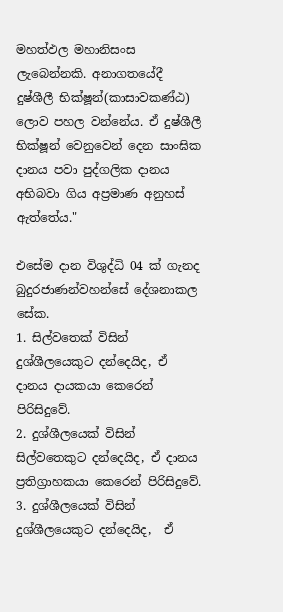මහත්ඵල මහානිසංස ලැබෙන්නකි. අනාගතයේදී දුෂ්ශීලී භික්ෂූන්(කාසාවකණ්ඨ) ලොව පහල වන්නේය. ඒ දුෂ්ශීලී භික්ෂූන් වෙනුවෙන් දෙන සාංඝික දානය පවා පුද්ගලික දානය අභිබවා ගිය අප්‍රමාණ අනුහස් ඇත්තේය."

එසේම දාන විශුද්ධි 04 ක් ගැනද බුදුරජාණන්වහන්සේ දේශනාකල සේක.
1. සිල්වතෙක් විසින් දුශ්ශීලයෙකුට දන්දෙයිද, ඒ දානය දායකයා කෙරෙන් පිරිසිදුවේ.
2. දුශ්ශීලයෙක් විසින් සිල්වතෙකුට දන්දෙයිද, ඒ දානය ප්‍රතිග්‍රාහකයා කෙරෙන් පිරිසිදුවේ.
3. දුශ්ශීලයෙක් විසින් දුශ්ශීලයෙකුට දන්දෙයිද,  ඒ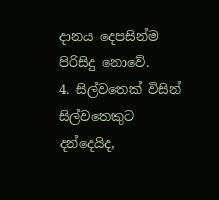දානය දෙපසින්ම පිරිසිදු නොවේ.
4. සිල්වතෙක් විසින් සිල්වතෙකුට දන්දෙයිද,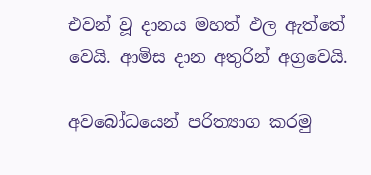එවන් වූ දානය මහත් ඵල ඇත්තේ වෙයි. ආමිස දාන අතුරින් අග්‍රවෙයි.

අවබෝධයෙන් පරිත්‍යාග කරමු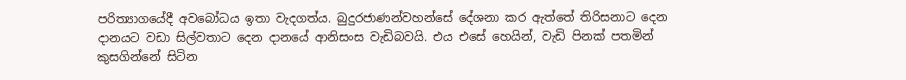පරිත්‍යාගයේදී අවබෝධය ඉතා වැදගත්ය. බුදුරජාණන්වහන්සේ දේශනා කර ඇත්තේ තිරිසනාට දෙන දානයට වඩා සිල්වතාට දෙන දානයේ ආනිසංස වැඩිබවයි. එය එසේ හෙයින්, වැඩි පිනක් පතමින් කුසගින්නේ සිටින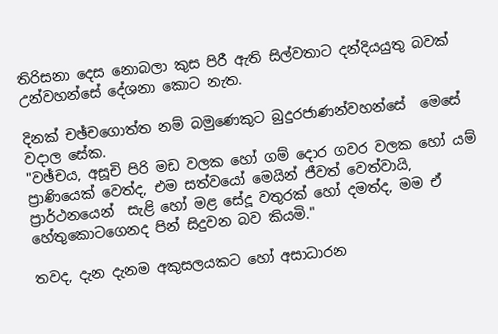තිරිසනා දෙස නොබලා කුස පිරී ඇති සිල්වතාට දන්දියයුතු බවක් උන්වහන්සේ දේශනා කොට නැත.

දිනක් චඡ්චගොත්ත නම් බමුණෙකුට බුදුරජාණන්වහන්සේ  මෙසේ වදාල සේක.
"වඡ්චය, අසූචි පිරි මඩ වලක හෝ ගම් දොර ගවර වලක හෝ යම් ප්‍රාණියෙක් වෙත්ද, එම සත්වයෝ මෙයින් ජීවත් වෙත්වායි, ප්‍රාර්ථනයෙන්  සැළි හෝ මළ සේදූ වතුරක් හෝ දමත්ද, මම ඒ හේතුකොටගෙනද පින් සිදුවන බව කියමි."

තවද, දැන දැනම අකුසලයකට හෝ අසාධාරන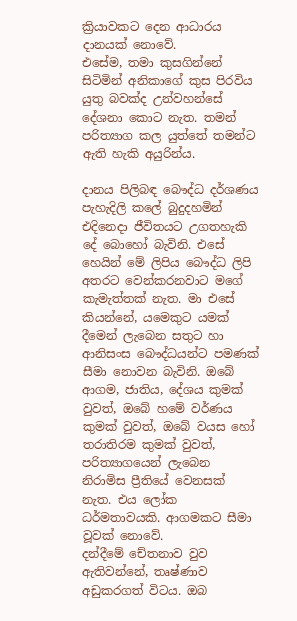ක්‍රියාවකට දෙන ආධාරය දානයක් නොවේ.
එසේම, තමා කුසගින්නේ සිටිමින් අනිකාගේ කුස පිරවිය යුතු බවක්ද උන්වහන්සේ දේශනා කොට නැත. තමන් පරිත්‍යාග කල යුත්තේ තමන්ට ඇති හැකි අයුරින්ය.

දානය පිලිබඳ බෞද්ධ දර්ශණය පැහැදිලි කලේ බුදුදහමින් එදිනෙදා ජීවිතයට උගතහැකි දේ බොහෝ බැවිනි. එසේ හෙයින් මේ ලිපිය බෞද්ධ ලිපි අතරට වෙන්කරනවාට මගේ කැමැත්තක් නැත. මා එසේ කියන්නේ, යමෙකුට යමක් දීමෙන් ලැබෙන සතුට හා ආනිසංස බෞද්ධයන්ට පමණක් සීමා නොවන බැවිනි. ඔබේ ආගම, ජාතිය, දේශය කුමක් වුවත්, ඔබේ හමේ වර්ණය කුමක් වුවත්, ඔබේ වයස හෝ තරාතිරම කුමක් වුවත්, පරිත්‍යාගයෙන් ලැබෙන නිරාමිස ප්‍රීතියේ වෙනසක් නැත. එය ලෝක ධර්මතාවයකි. ආගමකට සීමා වූවක් නොවේ.
දන්දීමේ චේතනාව වුව ඇතිවන්නේ, තෘෂ්ණාව අඩුකරගත් විටය. ඔබ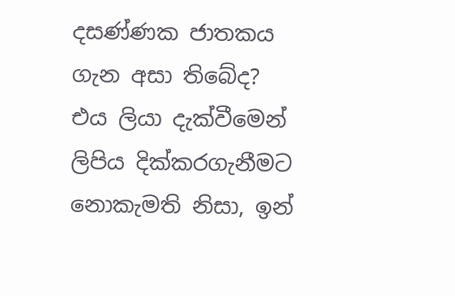දසණ්‌ණක ජාතකය ගැන අසා තිබේද? එය ලියා දැක්වීමෙන් ලිපිය දික්කරගැනීමට නොකැමති නිසා, ඉන්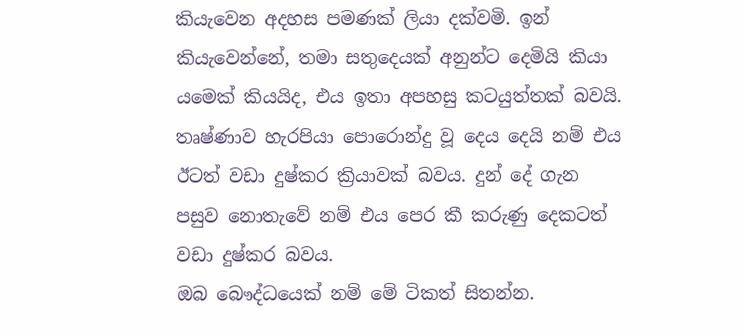කියැවෙන අදහස පමණක් ලියා දක්වමි. ඉන් කියැවෙන්නේ, තමා සතුදෙයක් අනුන්ට දෙමියි කියා යමෙක් කියයිද, එය ඉතා අපහසු කටයුත්තක් බවයි. තෘෂ්ණාව හැරපියා පොරොන්දු වූ දෙය දෙයි නම් එය ඊටත් වඩා දුෂ්කර ක්‍රියාවක් බවය. දුන් දේ ගැන පසුව නොතැවේ නම් එය පෙර කී කරුණු දෙකටත් වඩා දුෂ්කර බවය.
ඔබ බෞද්ධයෙක් නම් මේ ටිකත් සිතන්න.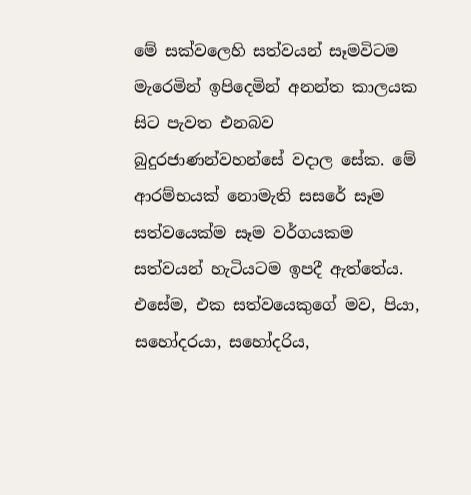මේ සක්වලෙහි සත්වයන් සෑමවිටම මැරෙමින් ඉපිදෙමින් අනන්ත කාලයක සිට පැවත එනබව බුදුරජාණන්වහන්සේ වදාල සේක. මේ ආරම්භයක් නොමැති සසරේ සෑම සත්වයෙක්ම සෑම වර්ගයකම සත්වයන් හැටියටම ඉපදී ඇත්තේය. එසේම, එක සත්වයෙකුගේ මව, පියා, සහෝදරයා, සහෝදරිය,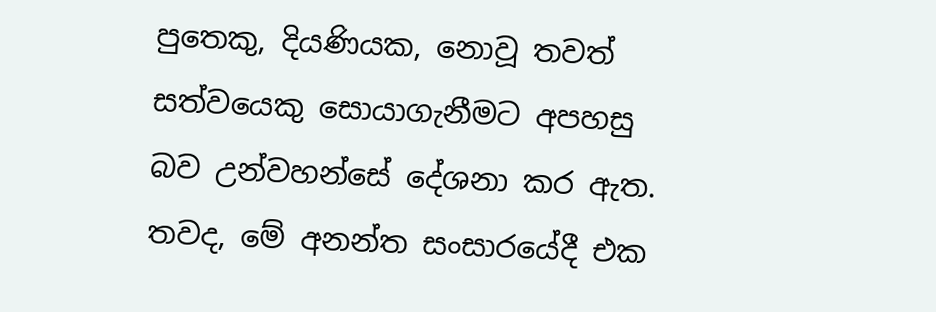පුතෙකු, දියණියක, නොවූ තවත් සත්වයෙකු සොයාගැනීමට අපහසු බව උන්වහන්සේ දේශනා කර ඇත. තවද, මේ අනන්ත සංසාරයේදී එක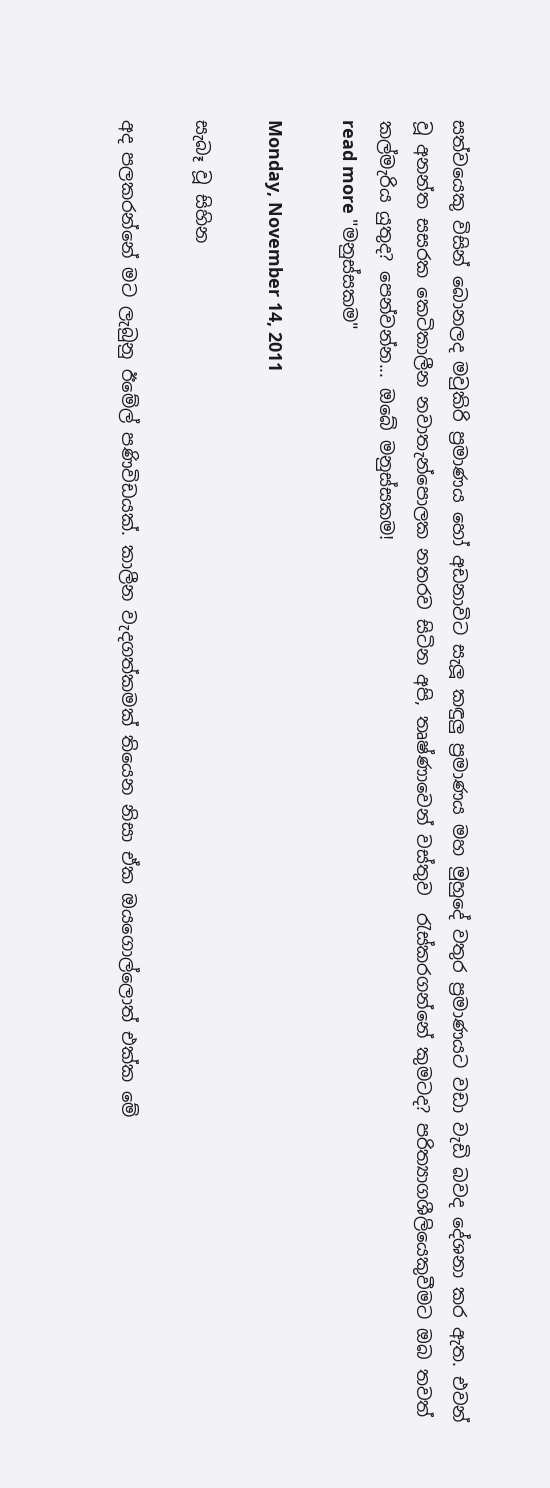සත්වයෙකු විසින් බොනලද මවුකිරි ප්‍රමාණය හෝ අඩනාවිට සැලූ කඳුලු ප්‍රමාණය මහ මුහුදේ වතුර ප්‍රමාණයට වඩා වැඩි බවද දේශනා කර ඇත. එවන් වූ අනන්ත සසරක කෙටිකාලීන නවාතැන්පොලක නතරව සිටින අපි, තෘෂ්ණාවෙන් වස්තුව  ‍රැස්කරගන්නේ කුමටද? පරිත්‍යාගශීලියෙකුවීමට ඔබ තවත් කල්මැරිය යුතුද? පෙන්වන්න... ඔබේ මනුස්සකම!
read more "මනුස්සකම"

Monday, November 14, 2011

සැබෑ වූ සිහින

අද පලකරන්නේ මට ලැබුනු ඊමේල් පණිවිඩයක්. කාලීන වැදගත්කමක් තියෙන නිසා ඒක ඔයගොල්ලොත් එක්ක මේ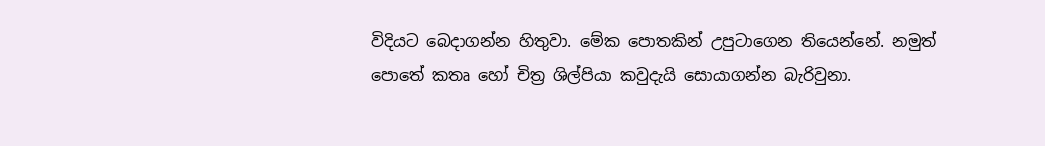විදියට බෙදාගන්න හිතුවා. මේක පොතකින් උපුටාගෙන තියෙන්නේ. නමුත් පොතේ කතෘ හෝ චිත්‍ර ශිල්පියා කවුදැයි සොයාගන්න බැරිවුනා.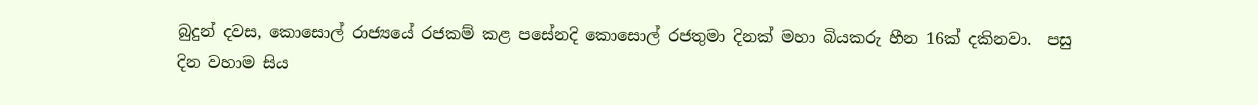බුදුන් දවස, කොසොල් රාජ්‍යයේ රජකම් කළ පසේනදි කොසොල් රජතුමා දිනක් මහා බියකරු හීන 16ක් දකිනවා.  පසු දින වහාම සිය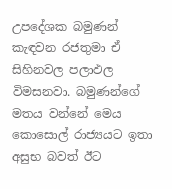උපදේශක බමුණන්  කැඳවන රජතුමා ඒ සිහිනවල පලාඵල විමසනවා. බමුණන්ගේ මතය වන්නේ මෙය කොසොල් රාජ්‍යයට ඉතා අසුභ බවත් ඊට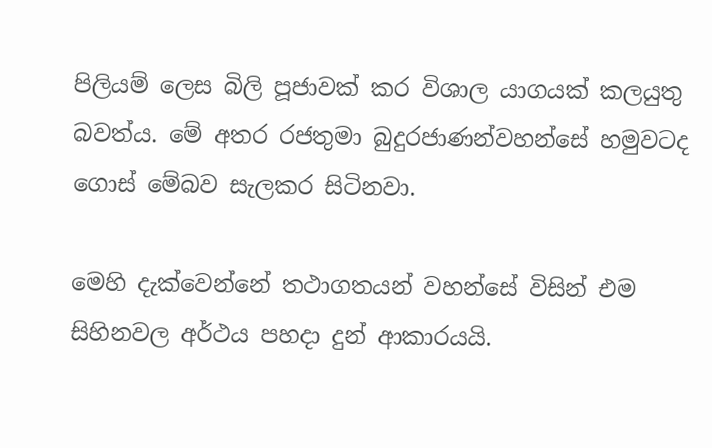පිලියම් ලෙස බිලි පූජාවක් කර විශාල යාගයක් කලයුතු බවත්ය. මේ අතර රජතුමා බුදුරජාණන්වහන්සේ හමුවටද ගොස් මේබව සැලකර සිටිනවා.

මෙහි දැක්වෙන්නේ තථාගතයන් වහන්සේ විසින් එම සිහිනවල අර්ථය පහදා දුන් ආකාරයයි.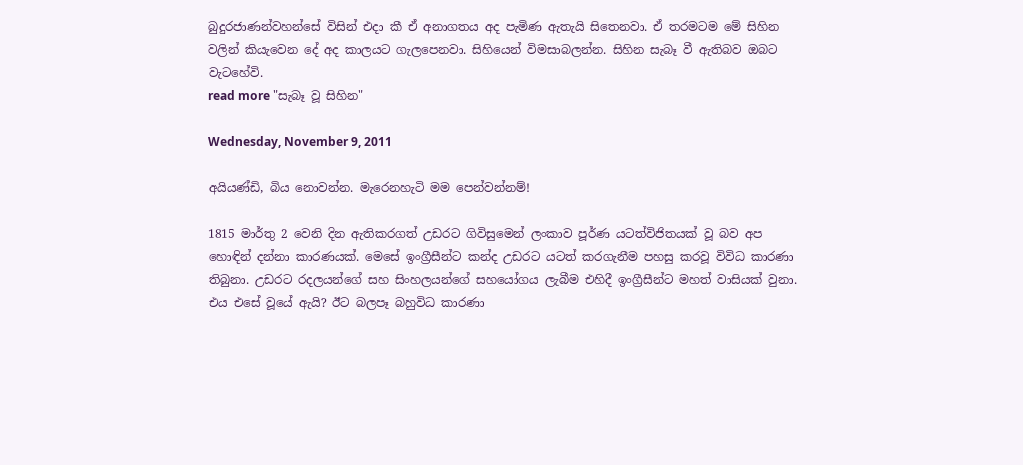බුදුරජාණන්වහන්සේ විසින් එදා කී ඒ අනාගතය අද පැමිණ ඇතැයි සිතෙනවා. ඒ තරමටම මේ සිහින වලින් කියැවෙන දේ අද කාලයට ගැලපෙනවා. සිහියෙන් විමසාබලන්න. සිහින සැබෑ වී ඇතිබව ඔබට වැටහේවි.
read more "සැබෑ වූ සිහින"

Wednesday, November 9, 2011

අයියණ්ඩි, බිය නොවන්න. මැරෙනහැටි මම පෙන්වන්නම්!

1815 මාර්තු 2 වෙනි දින ඇතිකරගත් උඩරට ගිවිසුමෙන් ලංකාව පූර්ණ යටත්විජිතයක් වූ බව අප හොඳින් දන්නා කාරණයක්. මෙසේ ඉංග්‍රීසීන්ට කන්ද උඩරට යටත් කරගැනීම පහසු කරවූ විවිධ කාරණා තිබුනා. උඩරට රදලයන්ගේ සහ සිංහලයන්ගේ සහයෝගය ලැබීම එහිදී ඉංග්‍රීසීන්ට මහත් වාසියක් වුනා. එය එසේ වූයේ ඇයි? ඊට බලපෑ බහුවිධ කාරණා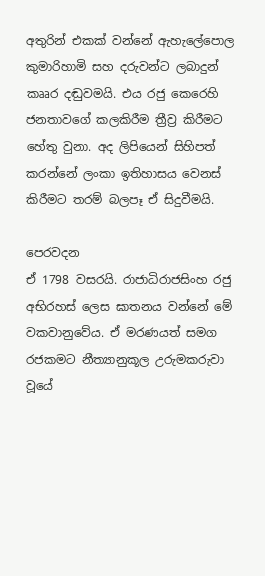අතුරින් එකක් වන්නේ ඇහැලේපොල කුමාරිහාමි සහ දරුවන්ට ලබාදුන් කෲර දඬුවමයි. එය රජු කෙරෙහි ජනතාවගේ කලකිරීම ත්‍රීව්‍ර කිරීමට හේතු වුනා. අද ලිපියෙන් සිහිපත් කරන්නේ ලංකා ඉතිහාසය වෙනස් කිරීමට තරම් බලපෑ ඒ සිදුවීමයි.

පෙරවදන
ඒ 1798 වසරයි. රාජාධිරාජසිංහ රජු අභිරහස් ලෙස ඝාතනය වන්නේ මේ වකවානුවේය. ඒ මරණයත් සමග රජකමට නීත්‍යානුකූල උරුමකරුවා වූයේ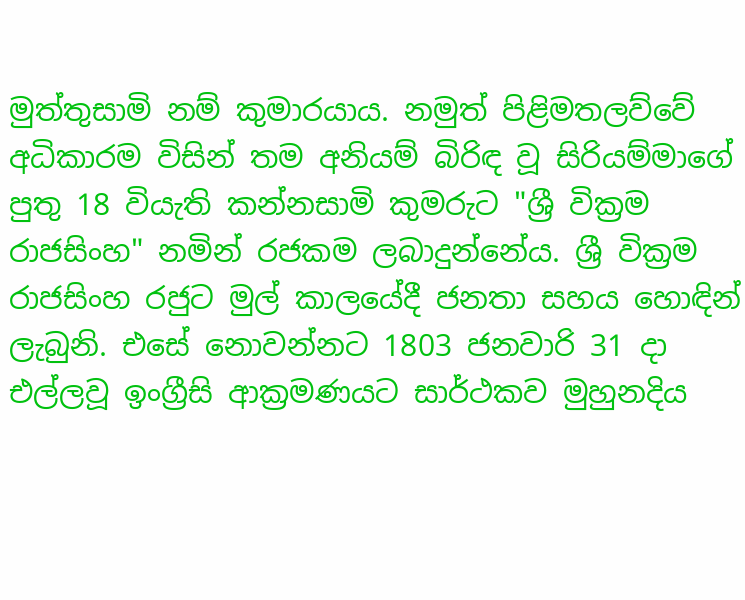මුත්තුසාමි නම් කුමාරයාය. නමුත් පිළිමතලව්වේ අධිකාරම විසින් තම අනියම් බිරිඳ වූ සිරියම්මාගේ පුතු 18 වියැති කන්නසාමි කුමරුට "ශ්‍රී වික්‍රම රාජසිංහ" නමින් රජකම ලබාදුන්නේය. ශ්‍රී වික්‍රම රාජසිංහ රජුට මුල් කාලයේදී ජනතා සහය හොඳින් ලැබුනි. එසේ නොවන්නට 1803 ජනවාරි 31 දා එල්ලවූ ඉංග්‍රීසි ආක්‍රමණයට සාර්ථකව මුහුනදිය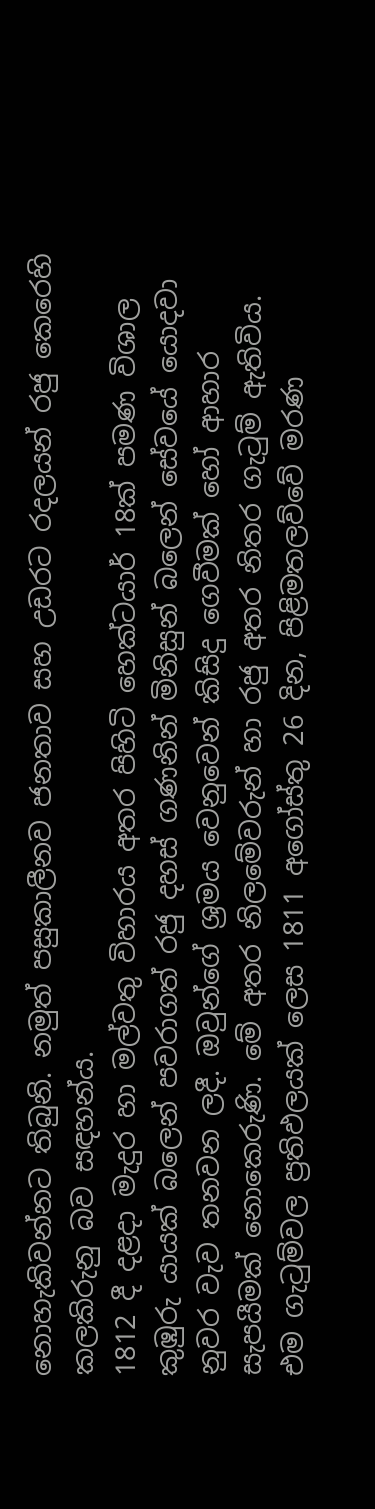නොහැකිවන්නට තිබුනි. නමුත් පසුකාලීනව ජනතාව සහ උඩරට රදලයන් රජු කෙරෙහි කලකිරුනු බව සඳහන්ය.
1812 දී දළදා මැදුර හා මල්වතු විහාරය අතර පිහිටි හෙක්ටයාර් 18ක් පමණ විශාල කුඹුරු යායක් බලෙන් පවරාගත් රජු දහස් ගණනින් මිනිසුන් බලෙන් සේවයේ යොදවා නුවර වැව තනවන ලදී. ඔවුන්ගේ ශ්‍රමය වෙනුවෙන් කිසිදු ගෙවීමක් හෝ ආහාර සැපයීමක් නොකෙරුණි. මේ අතර නිලමේවරුන් හා රජු අතර නිතර ගැ‍ටුම් ඇතිවිය. එම ගැ‍ටුම්වල ප්‍රතිඵලයක් ලෙස 1811 අගෝස්තු 26 දින, පිළිමතලව්වේ මරණ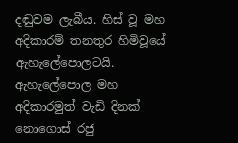දඬුවම ලැබීය. හිස් වූ මහ අදිකාරම් තනතුර හිමිවූයේ ඇහැලේපොලටයි. ඇහැලේපොල මහ අදිකාරමුත් වැඩි දිනක් නොගොස් රජු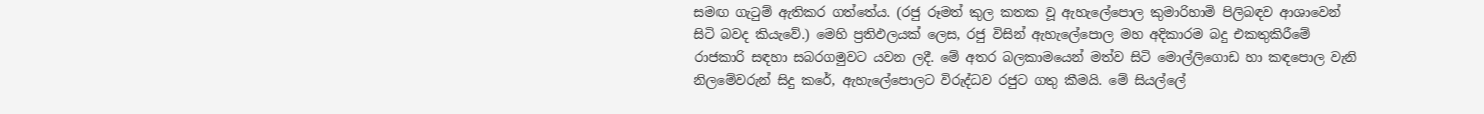සමඟ ගැ‍ටුම් ඇතිකර ගත්තේය. (රජු රූමත් කුල කතක වූ ඇහැලේපොල කුමාරිහාමි පිලිබඳව ආශාවෙන් සිටි බවද කියැවේ.) මෙහි ප්‍රතිඵලයක් ලෙස, රජු විසින් ඇහැලේපොල මහ අදිකාරම බදු එකතුකිරීමේ රාජකාරි සඳහා සබරගමුවට යවන ලදී. මේ අතර බලකාමයෙන් මත්ව සිටි මොල්ලිගොඩ හා කඳපොල වැනි නිලමේවරුන් සිදු කරේ, ඇහැලේපොලට විරුද්ධව රජුට ගතු කීමයි. මේ සියල්ලේ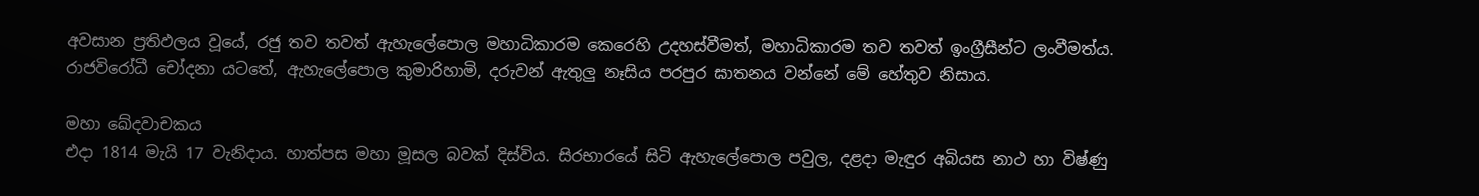අවසාන ප්‍රතිඵලය වූයේ, රජු තව තවත් ඇහැලේපොල මහාධිකාරම කෙරෙහි උදහස්වීමත්, මහාධිකාරම තව තවත් ඉංග්‍රීසීන්ට ලංවීමත්ය. රාජවිරෝධී චෝදනා යටතේ, ඇහැලේපොල කුමාරිහාමි, දරුවන් ඇතුලු නෑසිය පරපුර ඝාතනය වන්නේ මේ හේතුව නිසාය.

මහා ඛේදවාචකය
එදා 1814 මැයි 17 වැනිදාය. හාත්පස මහා මූසල බවක් දිස්විය. සිරභාරයේ සිටි ඇහැලේපොල පවුල, දළදා මැඳුර අබියස නාථ හා විෂ්ණු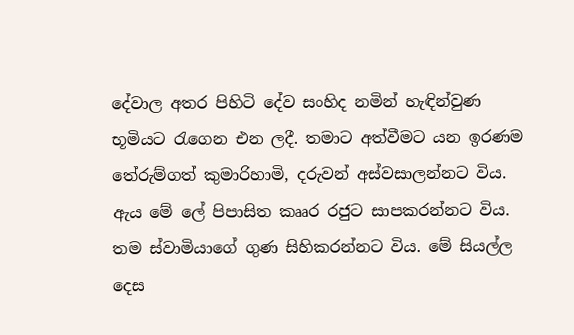දේවාල අතර පිහිටි දේව සංහිද නමින් හැඳින්වුණ භූමියට ‍රැගෙන එන ලදී. තමාට අත්වීමට යන ඉරණම තේරුම්ගත් කුමාරිහාමි, දරුවන් අස්වසාලන්නට විය. ඇය මේ ලේ පිපාසිත කෲර රජුට සාපකරන්නට විය. තම ස්වාමියාගේ ගුණ සිහිකරන්නට විය. මේ සියල්ල දෙස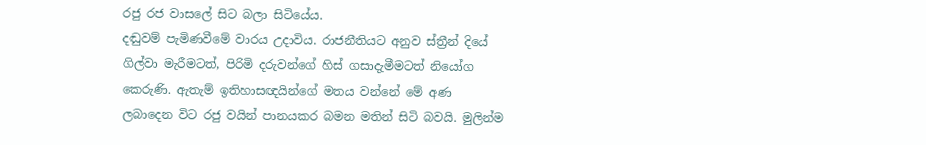රජු රජ වාසලේ සිට බලා සිටියේය.
දඬුවම් පැමිණවීමේ වාරය උදාවිය. රාජනීතියට අනුව ස්ත්‍රීන් දියේ ගිල්වා මැරීමටත්, පිරිමි දරුවන්ගේ හිස් ගසාදැමීමටත් නියෝග කෙරුණි. ඇතැම් ඉතිහාසඥයින්ගේ මතය වන්නේ මේ අණ ලබාදෙන විට රජු වයින් පානයකර බමන මතින් සිටි බවයි. මුලින්ම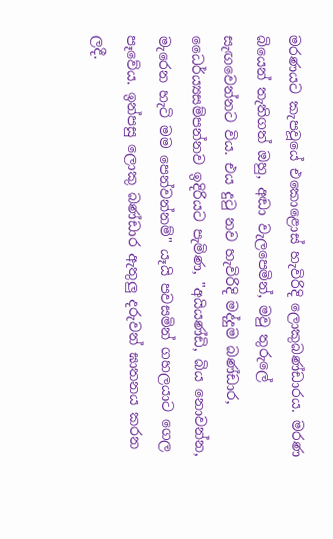මරණයට කැපවූයේ එකොළොස්‌ හැවිරිදි ලොකුබණ්ඩාරය. මරණ බියෙන් තැතිගත් ඔහු, අඬා වැලපෙමින්, මවු තුරුලේ සැඟවෙන්නට විය. එය දු‍ටු නව හැවිරිදි මද්දුම බණ්‌ඩාර, ධෛර්ය්‍යසම්පන්නව ඉදිරියට පැමිණ, "අයියණ්‌ඩි, බිය නොවන්න, මැරෙන හැටි මම පෙන්වන්නම්" යෑයි පවසමින් ගහලයාට ගෙල පෑවේය. ඉන්පසු ලොකු බණ්‌ඩාර ඇතුලු දරුවන් ඝාතනය කරන ලදී.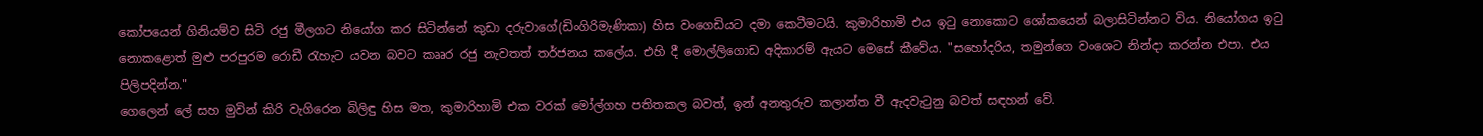කෝපයෙන් ගිනියම්ව සිටි රජු මීලගට නියෝග කර සිටින්නේ කුඩා දරුවාගේ(ඩිංගිරිමැණිකා) හිස වංගෙඩියට දමා කෙටීමටයි. කුමාරිහාමි එය ඉ‍ටු නොකොට ශෝකයෙන් බලාසිටින්නට විය. නියෝගය ඉටු නොකළොත් මුළු පරපුරම රොඩී රැහැට යවන බවට කෲර රජු නැවතත් තර්ජනය කලේය. එහි දී මොල්ලිගොඩ අදිකාරම් ඇයට මෙසේ කීවේය. "සහෝදරිය, තමුන්ගෙ වංශෙට නින්දා කරන්න එපා. එය පිලිපදින්න."
ගෙලෙන් ලේ සහ මුවින් කිරි වැගිරෙන බිලිඳු හිස මත, කුමාරිහාමි එක වරක් මෝල්ගහ පතිතකල බවත්, ඉන් අනතුරුව කලාන්ත වී ඇදවැ‍ටුනු බවත් සඳහන් වේ.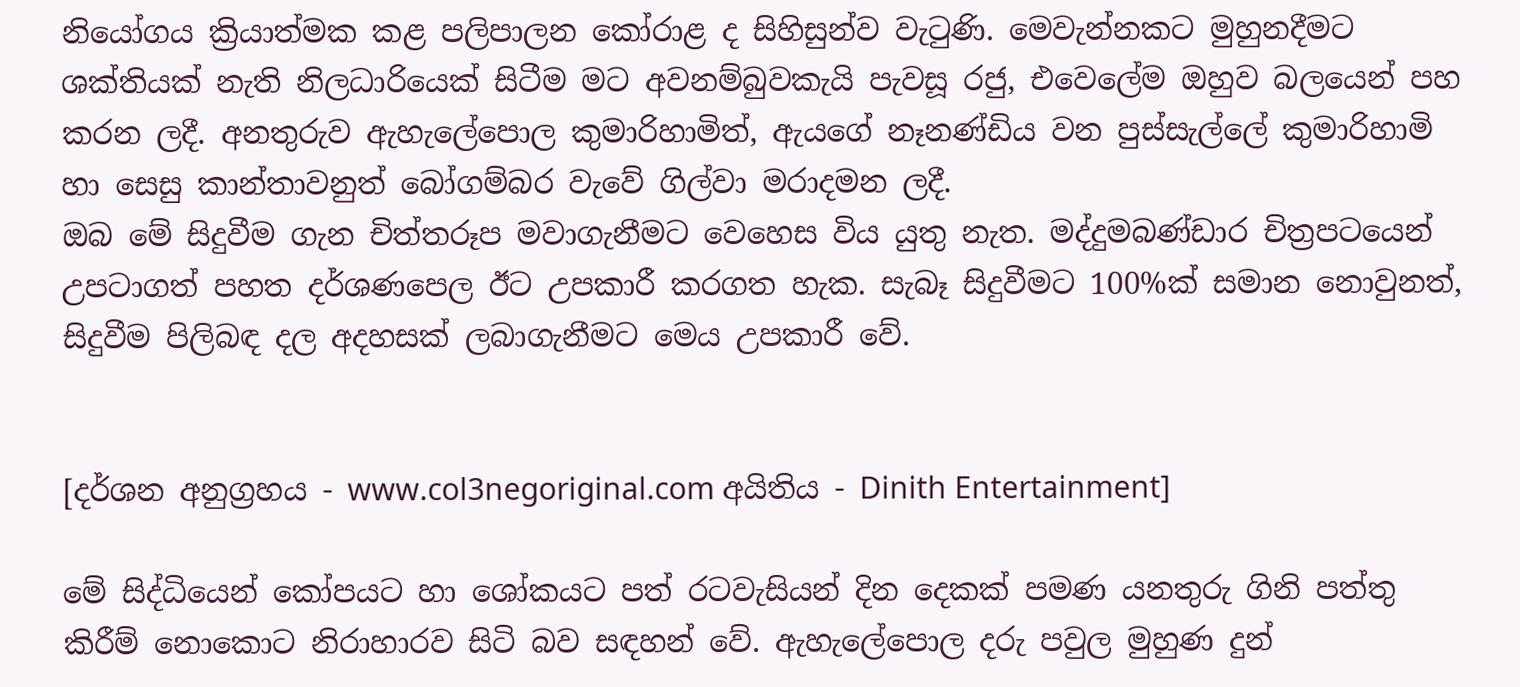නියෝගය ක්‍රියාත්මක කළ පලිපාලන කෝරාළ ද සිහිසුන්ව වැටුණි. මෙවැන්නකට මුහුනදීමට ශක්තියක් නැති නිලධාරියෙක් සිටීම මට අවනම්බුවකැයි පැවසූ රජු, එවෙලේම ඔහුව බලයෙන් පහ කරන ලදී. අනතුරුව ඇහැලේපොල කුමාරිහාමිත්, ඇයගේ නෑනණ්‌ඩිය වන පුස්‌සැල්ලේ කුමාරිහාමි හා සෙසු කාන්තාවනුත් බෝගම්බර වැවේ ගිල්වා මරාදමන ලදී.
ඔබ මේ සිදුවීම ගැන චිත්තරූප මවාගැනීමට වෙහෙස විය යුතු නැත. මද්දුමබණ්ඩාර චිත්‍රපටයෙන් උපටාගත් පහත දර්ශණපෙල ඊට උපකාරී කරගත හැක. සැබෑ සිදුවීමට 100%ක් සමාන නොවුනත්, සිදුවීම පිලිබඳ දල අදහසක් ලබාගැනීමට මෙය උපකාරී වේ.


[දර්ශන අනුග්‍රහය - www.col3negoriginal.com අයිතිය - Dinith Entertainment]

මේ සිද්ධියෙන් කෝපයට හා ශෝකයට පත් රටවැසියන් දින දෙකක් පමණ යනතුරු ගිනි පත්තු කිරීම් නොකොට නිරාහාරව සිටි බව සඳහන් වේ. ඇහැලේපොල දරු පවුල මුහුණ දුන්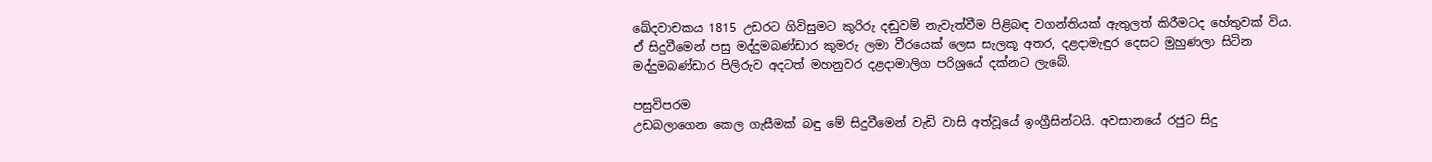ඛේදවාචකය 1815 උඩරට ගිවිසුමට කුරිරු දඬුවම් නැවැත්වීම පිළිබඳ වගන්තියක්‌ ඇතුලත් කිරීමටද හේතුවක්‌ විය. ඒ සිදුවීමෙන් පසු මද්දුමබණ්ඩාර කුමරු ලමා වීරයෙක් ලෙස සැලකූ අතර, දළදාමැඳුර දෙසට මුහුණලා සිටින මද්දුමබණ්ඩාර පිලිරුව අදටත් මහනුවර දළදාමාලිග පරිශ්‍රයේ දක්නට ලැබේ.

පසුවිපරම
උඩබලාගෙන කෙල ගැසීමක් බඳු මේ සිදුවීමෙන් වැඩි වාසි අත්වූයේ ඉංග්‍රීසින්ටයි. අවසානයේ රජුට සිදු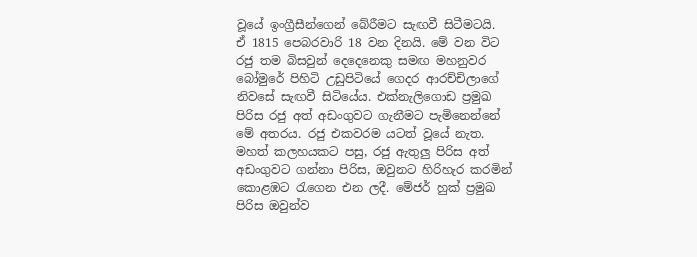වූයේ ඉංග්‍රීසීන්ගෙන් බේරීමට සැඟවී සිටීමටයි.
ඒ 1815 පෙබරවාරි 18 වන දිනයි. මේ වන විට රජු තම බිසවුන් දෙදෙනෙකු සමඟ මහනුවර බෝමුරේ පිහිටි උඩුපිටියේ ගෙදර ආරච්චිලාගේ නිවසේ සැඟවී සිටියේය. එක්‌නැලිගොඩ ප්‍රමුඛ පිරිස රජු අත් අඩංගුවට ගැනීමට පැමිනෙන්නේ මේ අතරය. රජු එකවරම යටත් වූයේ නැත. මහත් කලහයකට පසු, රජු ඇතුලු පිරිස අත් අඩංගුවට ගන්නා පිරිස, ඔවුනට හිරිහැර කරමින් කොළඹට ‍රැගෙන එන ලදී. මේජර් හුක් ප්‍රමුඛ පිරිස ඔවුන්ව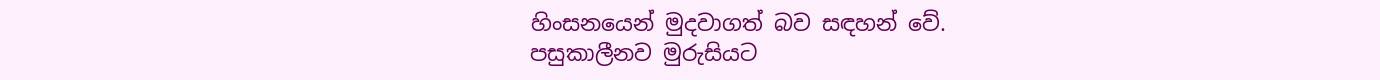හිංසනයෙන් මුදවාගත් බව සඳහන් වේ.
පසුකාලීනව මුරුසියට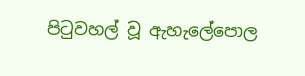පි‍ටුවහල් වූ ඇහැලේපොල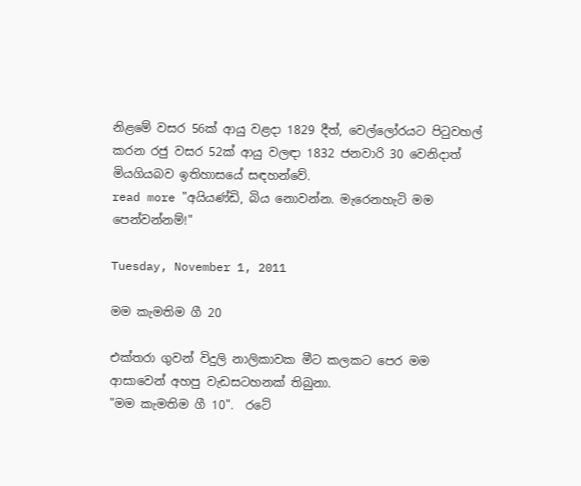නිළමේ වසර 56ක් ආයු වළදා 1829 දීත්, වෙල්ලෝරයට පි‍ටුවහල් කරන රජු වසර 52ක් ආයු වලඳා 1832 ජනවාරි 30 වෙනිදාත් මියගියබව ඉතිහාසයේ සඳහන්වේ.
read more "අයියණ්ඩි, බිය නොවන්න. මැරෙනහැටි මම පෙන්වන්නම්!"

Tuesday, November 1, 2011

මම කැමතිම ගී 20

එක්තරා ගුවන් විදුලි නාලිකාවක මීට කලකට පෙර මම ආසාවෙන් අහපු වැඩසටහනක් තිබුනා.
"මම කැමතිම ගී 10".  රටේ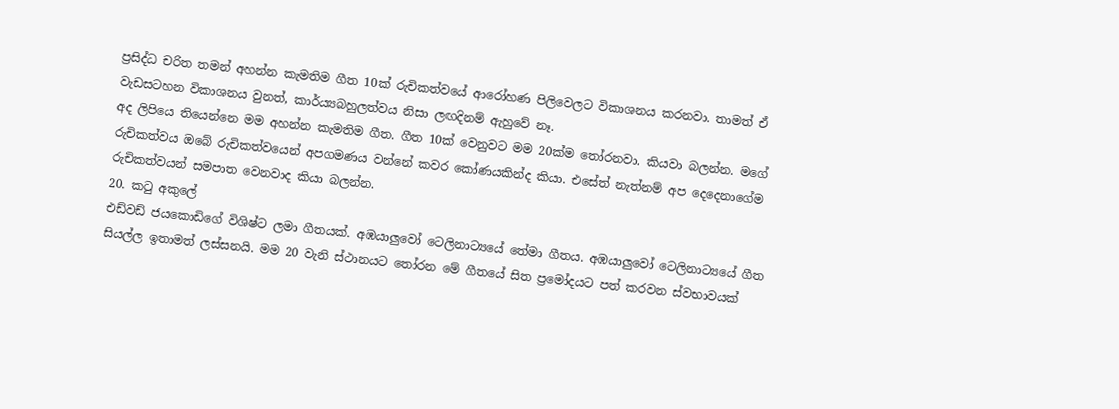ප්‍රසිද්ධ චරිත තමන් අහන්න කැමතිම ගීත 10ක් රුචිකත්වයේ ආරෝහණ පිලිවෙලට විකාශනය කරනවා. තාමත් ඒ වැඩසටහන විකාශනය වුනත්, කාර්ය්‍යබහුලත්වය නිසා ලඟදිනම් ඇහුවේ නෑ.
අද ලිපියෙ තියෙන්නෙ මම අහන්න කැමතිම ගීත. ගීත 10ක් වෙනුවට මම 20ක්ම ‍තෝරනවා. කියවා බලන්න. මගේ රුචිකත්වය ඔබේ රුචිකත්වයෙන් අපගමණය වන්නේ කවර කෝණයකින්ද කියා. එසේත් නැත්නම් අප දෙදෙනාගේම රුචිකත්වයන් සමපාත වෙනවාද කියා බලන්න.
20. ක‍ටු අකුලේ
එඩ්වඩ් ජයකොඩිගේ විශිෂ්ට ලමා ගීතයක්. අඹයාලුවෝ ටෙලිනාට්‍යයේ තේමා ගීතය. අඹයාලුවෝ ටෙලිනාට්‍යයේ ගීත සියල්ල ඉතාමත් ලස්සනයි. මම 20 වැනි ස්ථානයට ‍තෝරන මේ ගීතයේ සිත ප්‍රමෝදයට පත් කරවන ස්වභාවයක්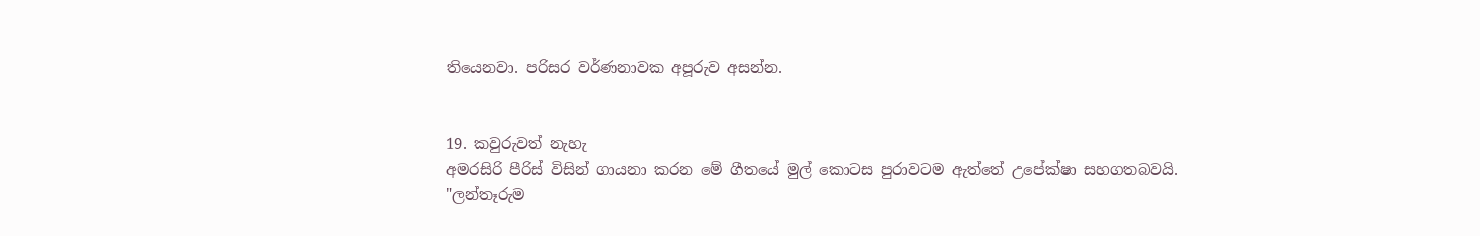තියෙනවා. පරිසර වර්ණනාවක අපූරුව අසන්න.


19. කවුරුවත් නැහැ
අමරසිරි පීරිස් විසින් ගායනා කරන මේ ගීතයේ මුල් කොටස පුරාවටම ඇත්තේ උපේක්ෂා සහගතබවයි.
"ලන්තෑරුම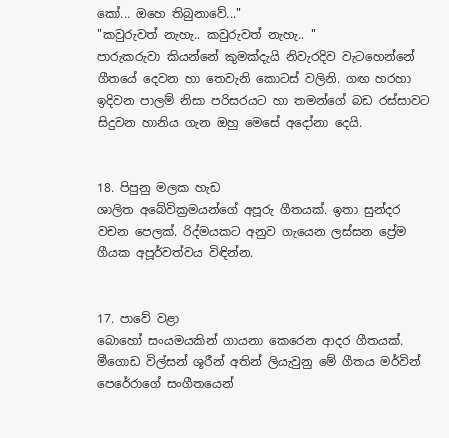කෝ... ඔහෙ තිබුනාවේ..."
"කවුරුවත් නැහැ.. කවුරුවත් නැහැ.. "
පාරුකරුවා කියන්නේ කුමක්දැයි නිවැරදිව වැටහෙන්නේ ගීතයේ දෙවන හා තෙවැනි කොටස් වලිනි. ගඟ හරහා ඉදිවන පාලම් නිසා පරිසරයට හා තමන්ගේ බඩ රස්සාවට සිදුවන හානිය ගැන ඔහු මෙසේ අදෝනා දෙයි.


18. පිපුනු මලක හැඩ
ශාලිත අබේවික්‍රමයන්ගේ අපූරු ගීතයක්. ඉතා සුන්දර වචන පෙලක්. රිද්මයකට අනුව ගැයෙන ලස්සන ප්‍රේම ගීයක අපූර්වත්වය විඳින්න.


17. පාවේ වළා
බොහෝ සංයමයකින් ගායනා කෙරෙන ආදර ගීතයක්. මීගොඩ විල්සන් ශූරීන් අතින් ලියැවුනු මේ ගීතය මර්වින් පෙරේරාගේ සංගීතයෙන්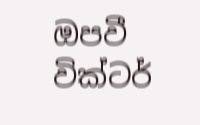ඔපවී වික්ටර්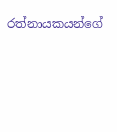රත්නායකයන්ගේ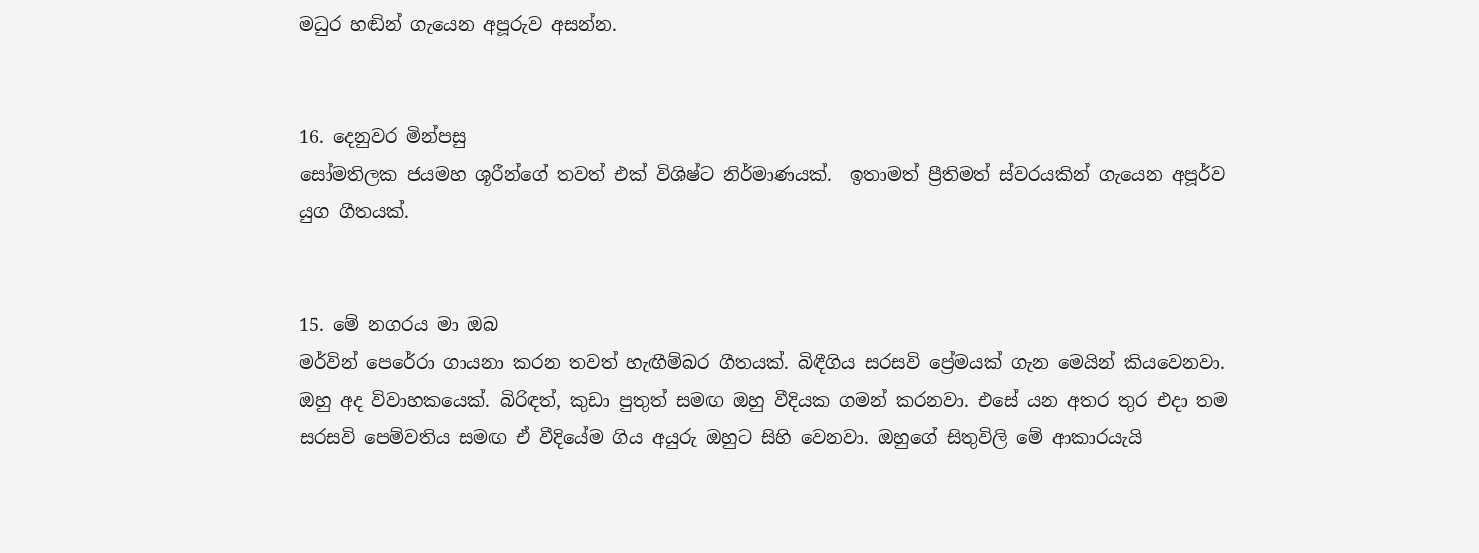මධුර හඬින් ගැයෙන අපූරුව අසන්න.


16. දෙනුවර මින්පසු
සෝමතිලක ජයමහ ශූරීන්ගේ තවත් එක් විශිෂ්ට නිර්මාණයක්.  ඉතාමත් ප්‍රීතිමත් ස්වරයකින් ගැයෙන අපූර්ව යුග ගීතයක්.


15. මේ නගරය මා ඔබ
මර්වින් පෙරේරා ගායනා කරන තවත් හැඟීම්බර ගීතයක්. බිඳීගිය සරසවි ප්‍රේමයක් ගැන මෙයින් කියවෙනවා. ඔහු අද විවාහකයෙක්. බිරිඳත්, කුඩා පුතුත් සමඟ ඔහු වීදියක ගමන් කරනවා. එසේ යන අතර තුර එදා තම සරසවි පෙම්වතිය සමඟ ඒ වීදියේම ගිය අයුරු ඔහුට සිහි වෙනවා. ඔහුගේ සිතුවිලි මේ ආකාරයැයි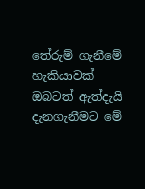තේරුම් ගැනීමේ හැකියාවක් ඔබටත් ඇත්දැයි දැනගැනීමට මේ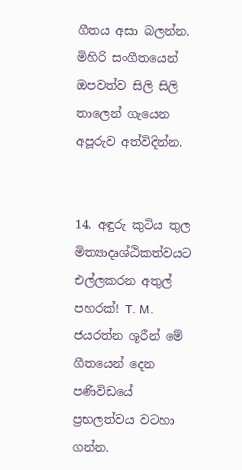ගීතය අසා බලන්න. මිහිරි සංගීතයෙන් ඔපවත්ව සිලි සිලි තාලෙන් ගැයෙන අපූරුව අත්විදින්න.


14. අඳුරු කුටිය තුල
මිත්‍යාදෘශ්ඨිකත්වයට එල්ලකරන අතුල් පහරක්! T. M. ජයරත්න ශූරීන් මේ ගීතයෙන් දෙන පණිවිඩයේ ප්‍රභලත්වය වටහා ගන්න.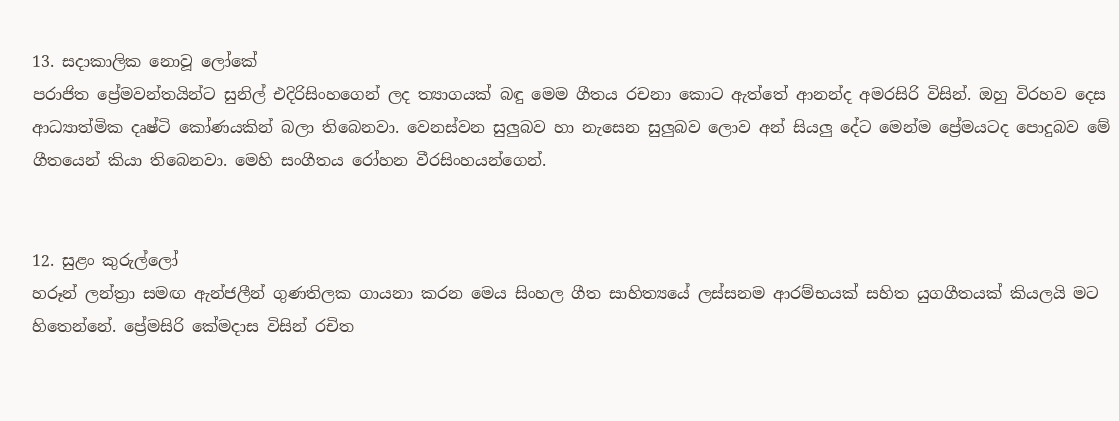13. සදාකාලික නොවූ ලෝකේ
පරාජිත ප්‍රේමවන්තයින්ට සුනිල් එදිරිසිංහගෙන් ලද ත්‍යාගයක් බඳු මෙම ගීතය රචනා කොට ඇත්තේ ආනන්ද අමරසිරි විසින්. ඔහු විරහව දෙස ආධ්‍යාත්මික දෘෂ්ටි කෝණයකින් බලා තිබෙනවා. වෙනස්වන සුලුබව හා නැසෙන සුලුබව ලොව අන් සියලු දේට මෙන්ම ප්‍රේමයටද පොදුබව මේ ගීතයෙන් කියා තිබෙනවා. මෙහි සංගීතය රෝහන වීරසිංහයන්ගෙන්.


12. සුළං කුරුල්ලෝ
හරූන් ලන්ත්‍රා සමඟ ඇන්ජලීන් ගුණතිලක ගායනා කරන මෙය සිංහල ගීත සාහිත්‍යයේ ලස්සනම ආරම්භයක් සහිත යුගගීතයක් කියලයි මට හිතෙන්නේ. ප්‍රේමසිරි කේමදාස විසින් රචිත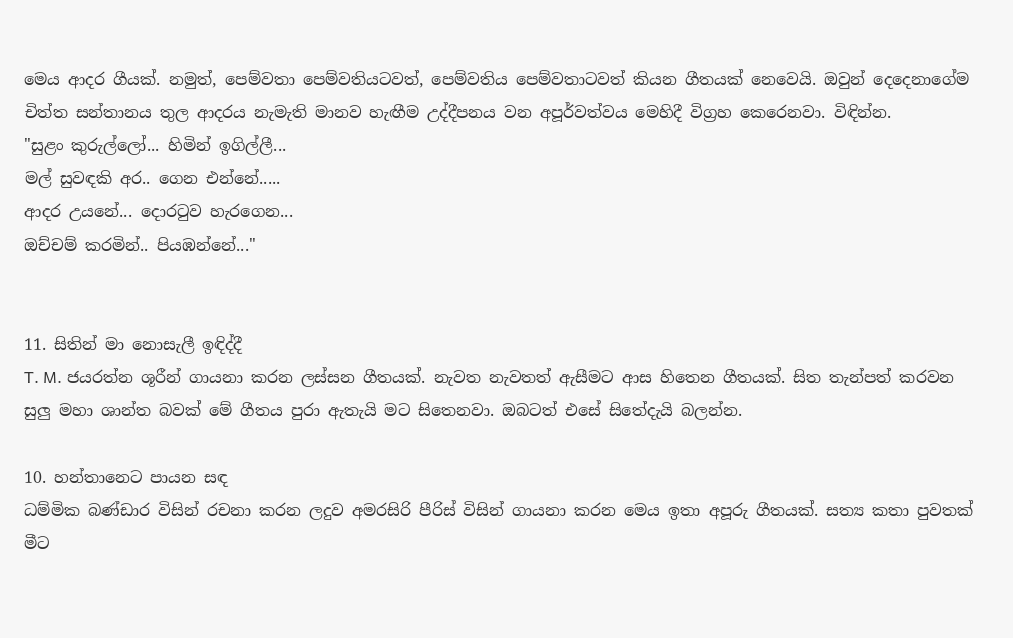මෙය ආදර ගීයක්. නමුත්, පෙම්වතා පෙම්වතියටවත්, පෙම්වතිය පෙම්වතාටවත් කියන ගීතයක් නෙවෙයි. ඔවුන් දෙදෙනාගේම චිත්ත සන්තානය තුල ආදරය නැමැති මානව හැඟීම උද්දීපනය වන අපූර්වත්වය මෙහිදී විග්‍රහ කෙරෙනවා. විඳින්න.
"සුළං කුරුල්ලෝ... හිමින් ඉගිල්ලී...
මල් සුවඳකි අර.. ගෙන එන්නේ.....
ආදර උයනේ... දොර‍ටුව හැරගෙන...
ඔච්චම් කරමින්.. පියඹන්නේ..."


11. සිතින් මා නොසැලී ඉඳිද්දී
T. M. ජයරත්න ශූරීන් ගායනා කරන ලස්සන ගීතයක්. නැවත නැවතත් ඇසීමට ආස හිතෙන ගීතයක්. සිත තැන්පත් කරවන සුලු මහා ශාන්ත බවක් මේ ගීතය පුරා ඇතැයි මට සිතෙනවා. ඔබටත් එසේ සිතේදැයි බලන්න.

10. හන්තානෙට පායන සඳ
ධම්මික බණ්ඩාර විසින් රචනා කරන ලදුව අමරසිරි පීරිස් විසින් ගායනා කරන මෙය ඉතා අපූරු ගීතයක්. සත්‍ය කතා පුවතක් මීට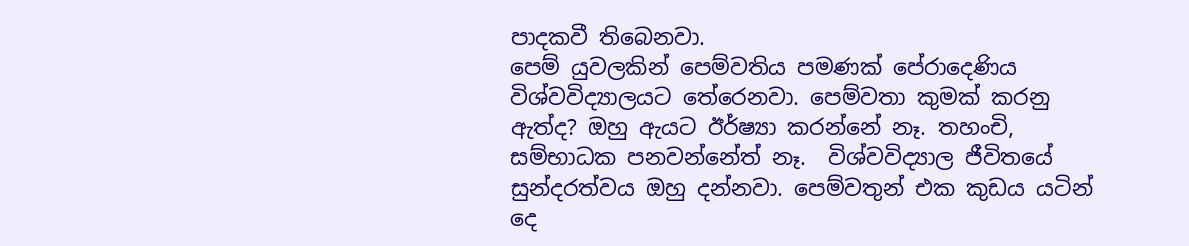පාදකවී තිබෙනවා.
පෙම් යුවලකින් පෙම්වතිය පමණක් පේරාදෙණිය විශ්වවිද්‍යාලයට තේරෙනවා. පෙම්වතා කුමක් කරනු ඇත්ද? ඔහු ඇයට ඊර්ෂ්‍යා කරන්නේ නෑ. තහංචි, සම්භාධක පනවන්නේත් නෑ.  විශ්වවිද්‍යාල ජීවිතයේ සුන්දරත්වය ඔහු දන්නවා. පෙම්වතුන් එක කුඩය යටින් දෙ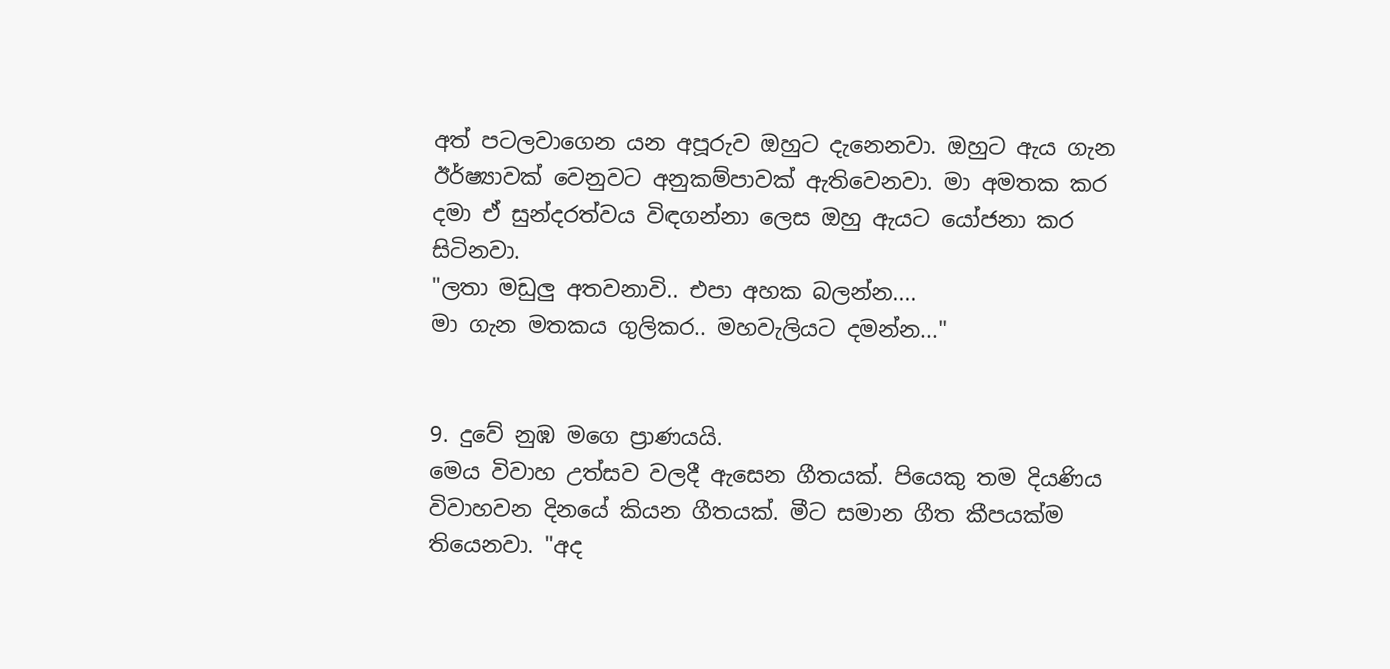අත් පටලවාගෙන යන අපූරුව ඔහුට දැනෙනවා. ඔහුට ඇය ගැන ඊර්ෂ්‍යාවක් වෙනුවට අනුකම්පාවක් ඇතිවෙනවා. මා අමතක කර දමා ඒ සුන්දරත්වය විඳගන්නා ලෙස ඔහු ඇයට යෝජනා කර සිටිනවා.
"ලතා මඩුලු අතවනාවි.. එපා අහක බලන්න....
මා ගැන මතකය ගුලිකර.. මහවැලියට දමන්න..."


9. දුවේ නුඹ මගෙ ප්‍රාණයයි.
මෙය විවාහ උත්සව වලදී ඇසෙන ගීතයක්. පියෙකු තම දියණිය විවාහවන දිනයේ කියන ගීතයක්. මීට සමාන ගීත කීපයක්ම තියෙනවා. "අද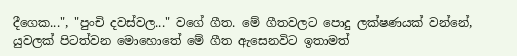දීගෙක...", "පුංචි දවස්වල..." වගේ ගීත. මේ ගීතවලට පොදු ලක්ෂණයක් වන්නේ,  යුවලක් පිටත්වන මොහොතේ මේ ගීත ඇසෙනවිට ඉතාමත්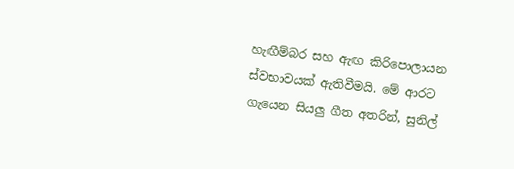හැඟීම්බර සහ ඇඟ කිරිපොලායන ස්වභාවයක් ඇතිවීමයි. මේ ආරට ගැයෙන සියලු ගීත අතරින්, සුනිල්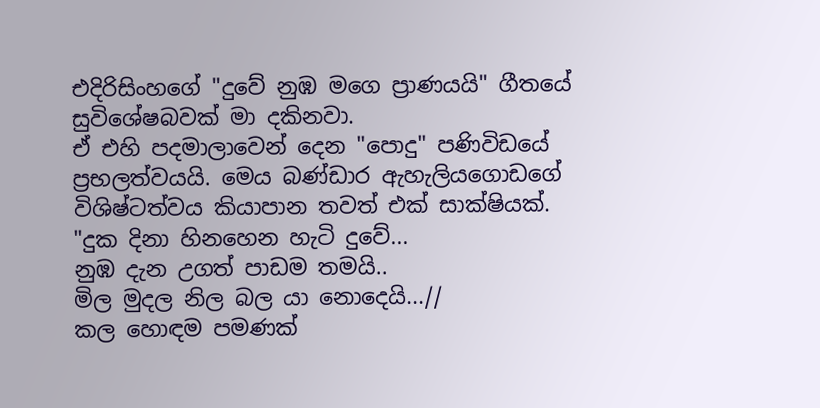එදිරිසිංහගේ "දුවේ නුඹ මගෙ ප්‍රාණයයි" ගීතයේ සුවිශේෂබවක් මා දකිනවා.
ඒ එහි පදමාලාවෙන් දෙන "පොදු" පණිවිඩයේ ප්‍රභලත්වයයි. මෙය බණ්ඩාර ඇහැලියගොඩගේ විශිෂ්ටත්වය කියාපාන තවත් එක් සාක්ෂියක්.
"දුක දිනා හිනහෙන හැටි දුවේ...
නුඹ දැන උගත් පාඩම තමයි..
මිල මුදල නිල බල යා නොදෙයි...//
කල හොඳම පමණක්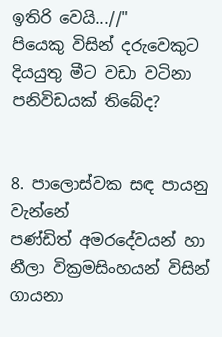ඉතිරි වෙයි...//"
පියෙකු විසින් දරුවෙකුට දියයුතු මීට වඩා වටිනා පනිවිඩයක් තිබේද?


8. පාලොස්වක සඳ පායනු වැන්නේ
පණ්ඩිත් අමරදේවයන් හා නීලා වික්‍රමසිංහයන් විසින් ගායනා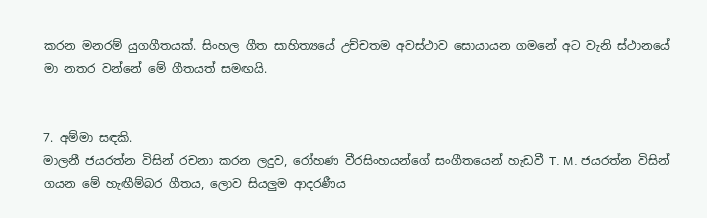කරන මනරම් යුගගීතයක්. සිංහල ගීත සාහිත්‍යයේ උච්චතම අවස්ථාව සොයායන ගමනේ අට වැනි ස්ථානයේ මා නතර වන්නේ මේ ගීතයත් සමඟයි.


7. අම්මා සඳකි.
මාලනී ජයරත්න විසින් රචනා කරන ලදුව, රෝහණ වීරසිංහයන්ගේ සංගීතයෙන් හැඩවී T. M. ජයරත්න විසින් ගයන මේ හැඟීම්බර ගීතය, ලොව සියලුම ආදරණීය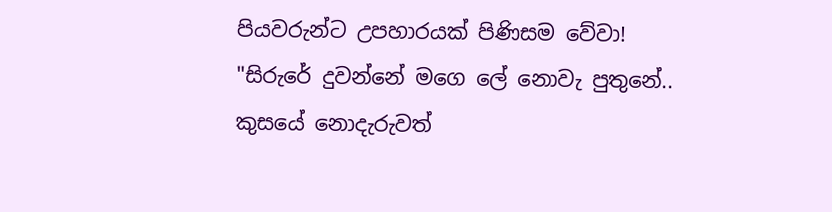පියවරුන්ට උපහාරයක් පිණිසම වේවා!
"සිරුරේ දුවන්නේ මගෙ ලේ නොවැ පුතුනේ..
කුසයේ නොදැරුවත්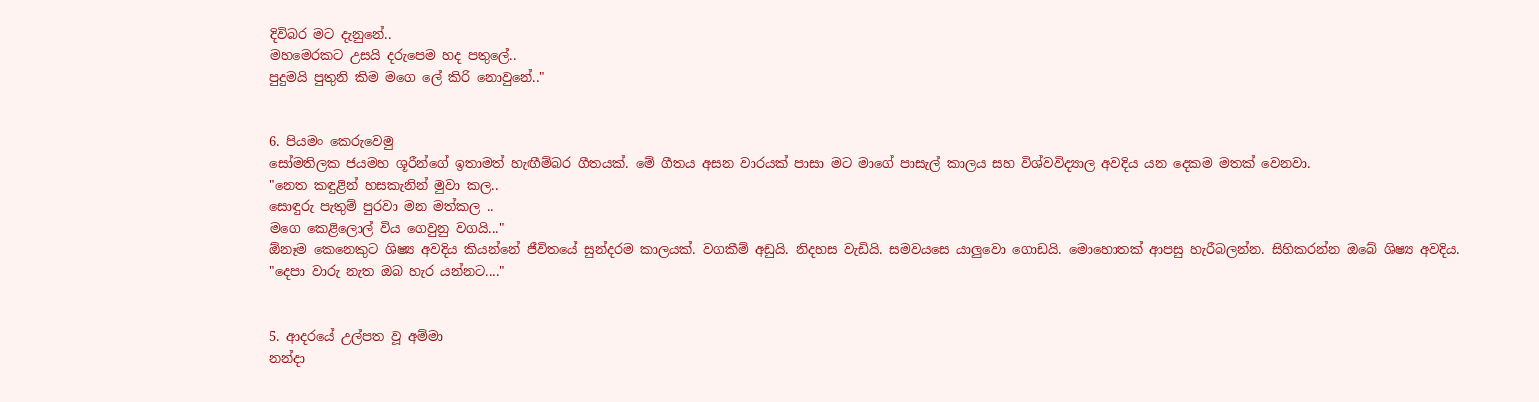දිවිබර මට දැනුනේ..
මහමෙරකට උසයි දරුපෙම හද පතුලේ..
පුදුමයි පුතුනි කිම මගෙ ලේ කිරි නොවුනේ.."


6. පියමං කෙරුවෙමු
සෝමතිලක ජයමහ ශූරීන්ගේ ඉතාමත් හැඟීම්බර ගීතයක්. මේ ගීතය අසන වාරයක් පාසා මට මාගේ පාසැල් කාලය සහ විශ්වවිද්‍යාල අවදිය යන දෙකම මතක් වෙනවා.
"නෙත කඳුළින් හසකැනින් මුවා කල..
සොඳුරු පැතුම් පුරවා මන මත්කල ..
මගෙ කෙළිලොල් විය ගෙවුනු වගයි..."
ඕනෑම කෙනෙකුට ශිෂ්‍ය අවදිය කියන්නේ ජීවිතයේ සුන්දරම කාලයක්. වගකීම් අඩුයි. නිදහස වැඩියි. සමවයසෙ යාලුවො ගොඩයි. මොහොතක් ආපසු හැරීබලන්න. සිහිකරන්න ඔබේ ශිෂ්‍ය අවදිය.
"දෙපා වාරු නැත ඔබ හැර යන්නට...."


5. ආදරයේ උල්පත වූ අම්මා
නන්දා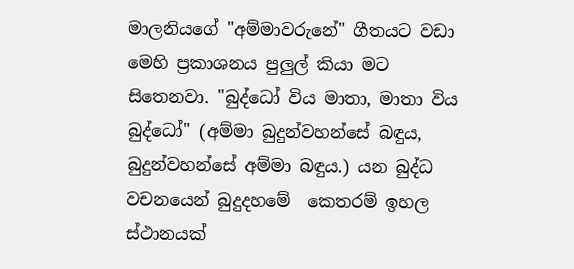මාලනියගේ "අම්මාවරුනේ" ගීතයට වඩා මෙහි ප්‍රකාශනය පුලුල් කියා මට සිතෙනවා. "බුද්ධෝ විය මාතා, මාතා විය බුද්ධෝ" (අම්මා බුදුන්වහන්සේ බඳුය,  බුදුන්වහන්සේ අම්මා බඳුය.) යන බුද්ධ වචනයෙන් බුදුදහමේ  කෙතරම් ඉහල ස්ථානයක්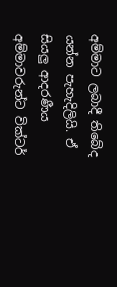අම්මාට ලබාදී තිබේද යන්න පැහැදිලියි. ඒ සියලු ආදරණීය අම්මාවරුන්ට වික්ටර්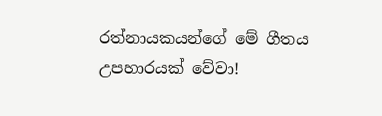රත්නායකයන්ගේ මේ ගීතය උපහාරයක් වේවා!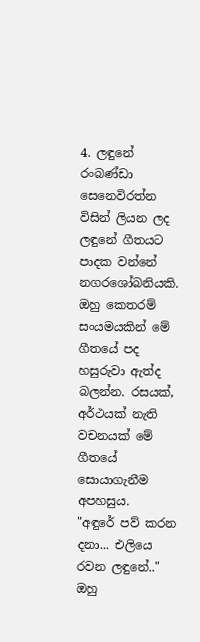4. ලඳුනේ
රංබණ්ඩා සෙනෙවිරත්න විසින් ලියන ලද ලඳුනේ ගීතයට පාදක වන්නේ  නගරශෝබනියකි. ඔහු කෙතරම් සංයමයකින් මේ ගීතයේ පද හසුරුවා ඇත්ද බලන්න. රසයක්, අර්ථයක් නැති වචනයක් මේ ගීතයේ සොයාගැනීම අපහසුය.
"අඳුරේ පව් කරන දනා... එලියෙ රවන ලඳුනේ.."
ඔහු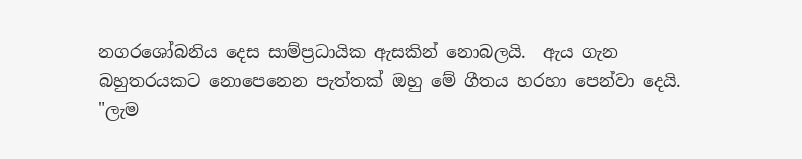නගරශෝබනිය දෙස සාම්ප්‍රධායික ඇසකින් නොබලයි.  ඇය ගැන බහුතරයකට නොපෙනෙන පැත්තක් ඔහු මේ ගීතය හරහා පෙන්වා දෙයි.
"ලැම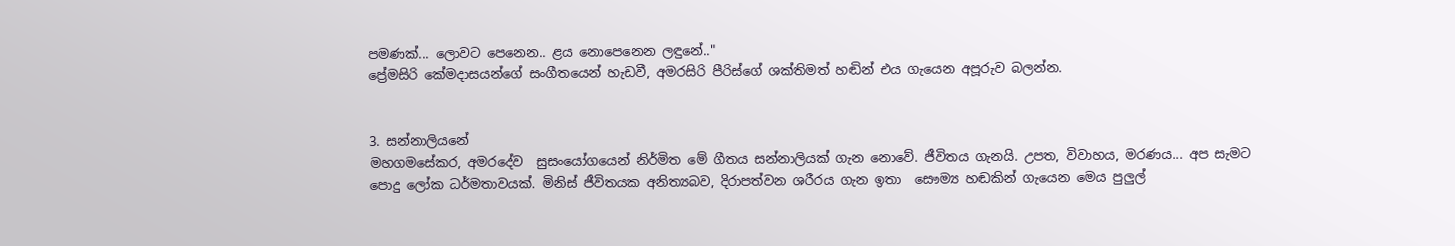පමණක්... ලොවට පෙනෙන.. ළය නොපෙනෙන ලඳුනේ.."
ප්‍රේමසිරි කේමදාසයන්ගේ සංගීතයෙන් හැඩවී, අමරසිරි පීරිස්ගේ ශක්තිමත් හඬින් එය ගැයෙන අපූරුව බලන්න.


3. සන්නාලියනේ
මහගමසේකර, අමරදේව  සුසංයෝගයෙන් නිර්මිත මේ ගීතය සන්නාලියක් ගැන නොවේ. ජීවිතය ගැනයි. උපත, විවාහය, මරණය... අප සැමට පොදු ලෝක ධර්මතාවයක්. මිනිස් ජීවිතයක අනිත්‍යබව, දිරාපත්වන ශරීරය ගැන ඉතා  සෞම්‍ය හඬකින් ගැයෙන මෙය පුලුල්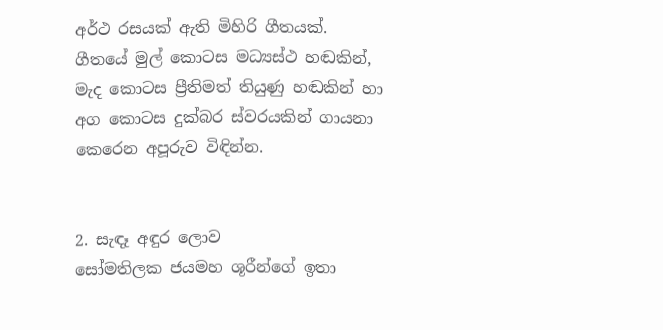අර්ථ රසයක් ඇති මිහිරි ගීතයක්.
ගීතයේ මුල් කොටස මධ්‍යස්ථ හඬකින්, මැද කොටස ප්‍රීතිමත් තියුණු හඬකින් හා අග කොටස දුක්බර ස්වරයකින් ගායනා කෙරෙන අපූරුව විඳින්න.


2. සැඳෑ අඳුර ලොව
සෝමතිලක ජයමහ ශූරීන්ගේ ඉතා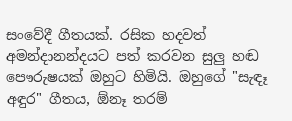සංවේදී ගීතයක්. රසික හදවත් අමන්දානන්දයට පත් කරවන සුලු හඬ පෞරුෂයක් ඔහුට හිමියි. ඔහුගේ "සැඳෑ අඳුර" ගීතය, ඕනෑ තරම්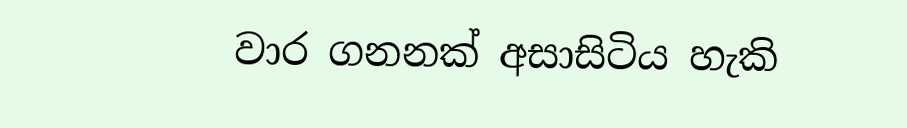වාර ගනනක් අසාසිටිය හැකි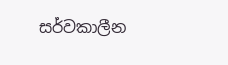සර්වකාලීන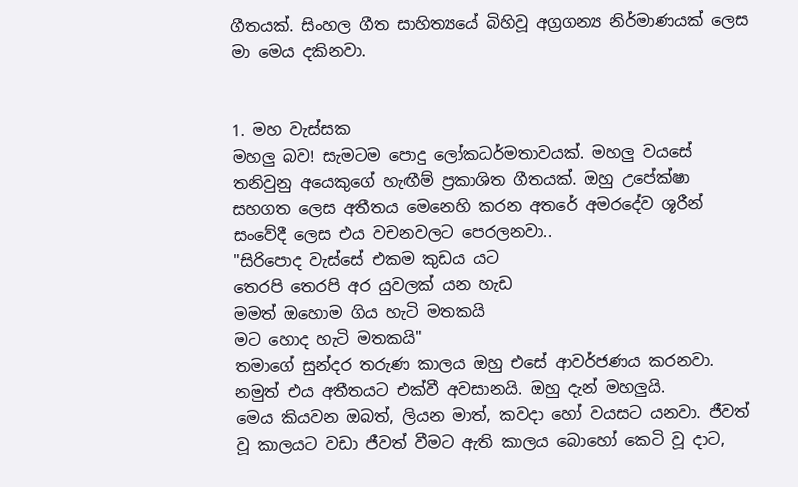ගීතයක්. සිංහල ගීත සාහිත්‍යයේ බිහිවූ අග්‍රගන්‍ය නිර්මාණයක් ලෙස මා මෙය දකිනවා.


1. මහ වැස්සක
මහලු බව! සැමටම පොදු ලෝකධර්මතාවයක්. මහලු වයසේ තනිවුනු අයෙකුගේ හැඟීම් ප්‍රකාශිත ගීතයක්. ඔහු උපේක්ෂා සහගත ලෙස අතීතය මෙනෙහි කරන අතරේ අමරදේව ශූරීන් සංවේදී ලෙස එය වචනවලට පෙරලනවා..
"සිරිපොද වැස්සේ එකම කුඩය යට
තෙරපි තෙරපි අර යුවලක් යන හැඩ
මමත් ඔහොම ගිය හැටි මතකයි
මට හොද හැටි මතකයි"
තමාගේ සුන්දර තරුණ කාලය ඔහු එසේ ආවර්ජණය කරනවා. නමුත් එය අතීතයට එක්වී අවසානයි. ඔහු දැන් මහලුයි.
මෙය කියවන ඔබත්, ලියන මාත්, කවදා හෝ වයසට යනවා. ජීවත් වූ කාලයට වඩා ජීවත් වීමට ඇති කාලය බොහෝ කෙටි වූ දාට,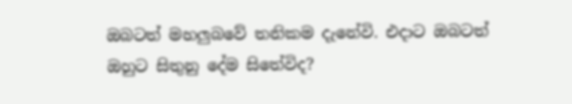ඔබටත් මහලුබවේ තනිකම දැනේවි. එදාට ඔබටත් ඔහුට සිතුනු දේම සිතේවිද?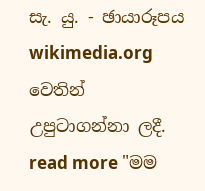සැ. යු. - ඡායාරූපය wikimedia.org වෙතින් උපුටාගන්නා ලදී.
read more "මම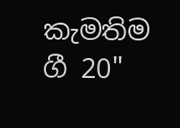කැමතිම ගී 20"